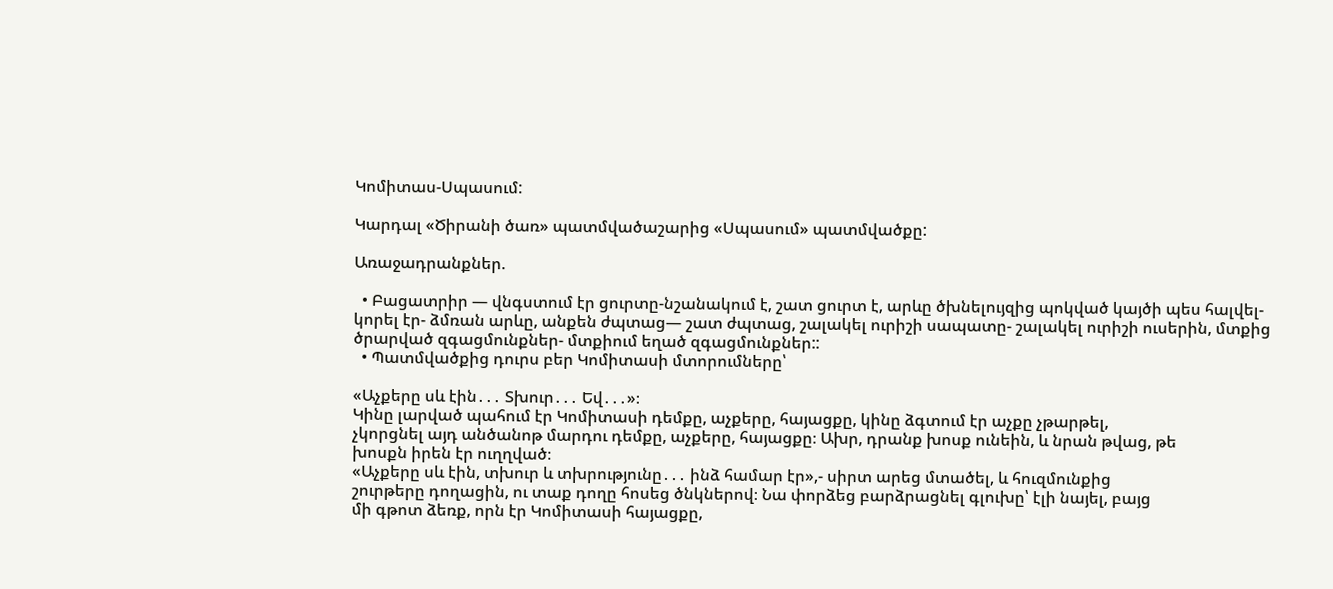Կոմիտաս-Սպասում:

Կարդալ «Ծիրանի ծառ» պատմվածաշարից «Սպասում» պատմվածքը:

Առաջադրանքներ.

  • Բացատրիր — վնգստում էր ցուրտը-նշանակում է, շատ ցուրտ է, արևը ծխնելույզից պոկված կայծի պես հալվել-կորել էր- ձմռան արևը, անքեն ժպտաց— շատ ժպտաց, շալակել ուրիշի սապատը- շալակել ուրիշի ուսերին, մտքից ծրարված զգացմունքներ- մտքիում եղած զգացմունքներ::
  • Պատմվածքից դուրս բեր Կոմիտասի մտորումները՝

«Աչքերը սև էին․․․ Տխուր․․․ Եվ․․․»։
Կինը լարված պահում էր Կոմիտասի դեմքը, աչքերը, հայացքը, կինը ձգտում էր աչքը չթարթել,
չկորցնել այդ անծանոթ մարդու դեմքը, աչքերը, հայացքը։ Ախր, դրանք խոսք ունեին, և նրան թվաց, թե
խոսքն իրեն էր ուղղված։
«Աչքերը սև էին, տխուր և տխրությունը․․․ ինձ համար էր»,- սիրտ արեց մտածել, և հուզմունքից
շուրթերը դողացին, ու տաք դողը հոսեց ծնկներով։ Նա փորձեց բարձրացնել գլուխը՝ էլի նայել, բայց
մի գթոտ ձեռք, որն էր Կոմիտասի հայացքը,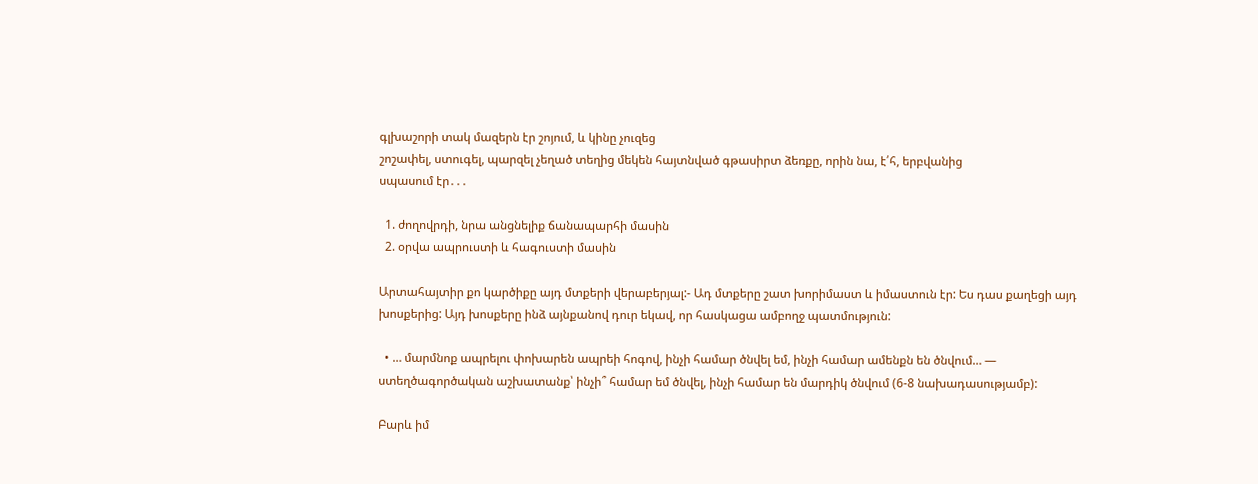գլխաշորի տակ մազերն էր շոյում, և կինը չուզեց
շոշափել, ստուգել, պարզել չեղած տեղից մեկեն հայտնված գթասիրտ ձեռքը, որին նա, է՛հ, երբվանից
սպասում էր․․․

  1. ժողովրդի, նրա անցնելիք ճանապարհի մասին
  2. օրվա ապրուստի և հագուստի մասին

Արտահայտիր քո կարծիքը այդ մտքերի վերաբերյալ:- Ադ մտքերը շատ խորիմաստ և իմաստուն էր: Ես դաս քաղեցի այդ խոսքերից: Այդ խոսքերը ինձ այնքանով դուր եկավ, որ հասկացա ամբողջ պատմություն:

  • … մարմնոք ապրելու փոխարեն ապրեի հոգով, ինչի համար ծնվել եմ, ինչի համար ամենքն են ծնվում… — ստեղծագործական աշխատանք՝ ինչի՞ համար եմ ծնվել, ինչի համար են մարդիկ ծնվում (6-8 նախադասությամբ):

Բարև իմ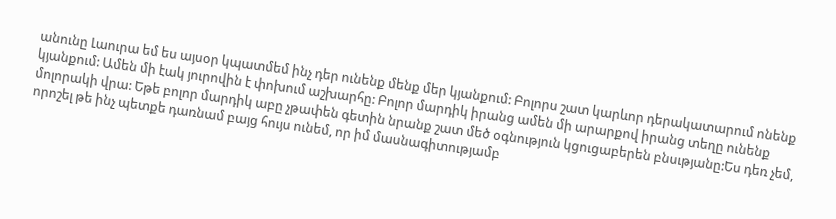անունը Լաուրա եմ ես այսօր կպատմեմ ինչ դեր ունենք մենք մեր կյանքում: Բոլորս շատ կարևոր դերակատարում ոնենք կյանքում: Ամեն մի էակ յուրովին է փոխում աշխարհը: Բոլոր մարդիկ իրանց ամեն մի արարքով իրանց տեղը ունենք մոլորակի վրա: Եթե բոլոր մարդիկ աբը չթափեն գետին նրանք շատ մեծ օգնություն կցուցաբերեն բնսւթյանը:Ես դեռ չեմ, որոշել թե ինչ պետքե դառնամ բայց հույս ունեմ, որ իմ մասնագիտությամբ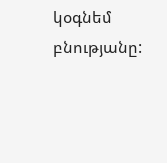կօգնեմ բնությանը: